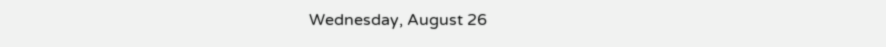Wednesday, August 26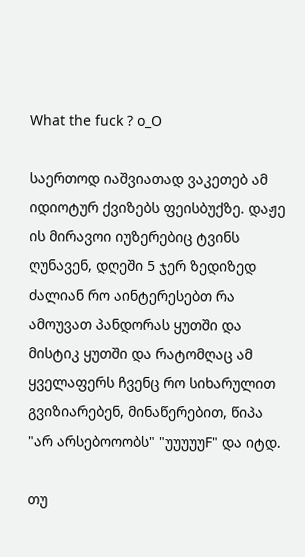What the fuck ? o_O

საერთოდ იაშვიათად ვაკეთებ ამ იდიოტურ ქვიზებს ფეისბუქზე. დაჟე ის მირავოი იუზერებიც ტვინს ღუნავენ, დღეში 5 ჯერ ზედიზედ ძალიან რო აინტერესებთ რა ამოუვათ პანდორას ყუთში და მისტიკ ყუთში და რატომღაც ამ ყველაფერს ჩვენც რო სიხარულით გვიზიარებენ, მინაწერებით, წიპა "არ არსებოოობს" "უუუუუF" და იტდ.

თუ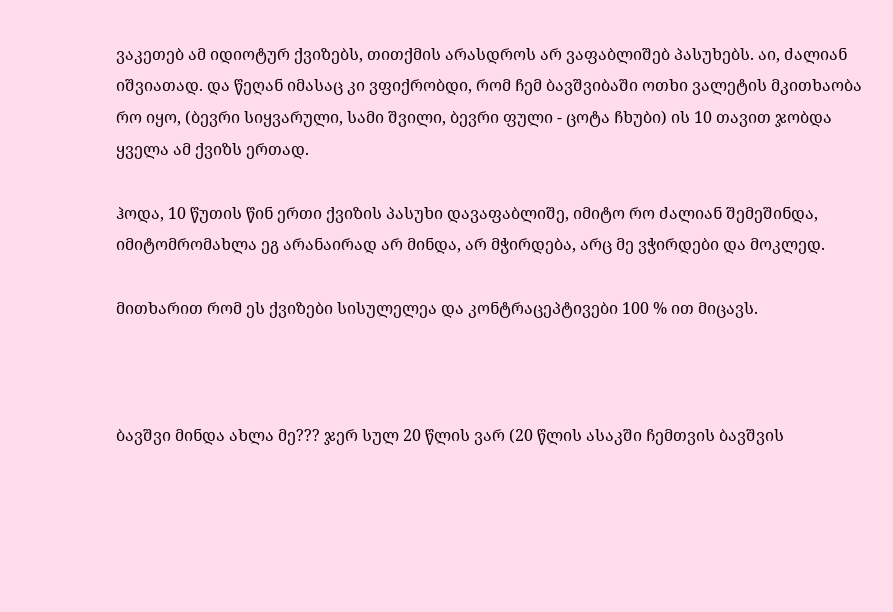ვაკეთებ ამ იდიოტურ ქვიზებს, თითქმის არასდროს არ ვაფაბლიშებ პასუხებს. აი, ძალიან იშვიათად. და წეღან იმასაც კი ვფიქრობდი, რომ ჩემ ბავშვიბაში ოთხი ვალეტის მკითხაობა რო იყო, (ბევრი სიყვარული, სამი შვილი, ბევრი ფული - ცოტა ჩხუბი) ის 10 თავით ჯობდა ყველა ამ ქვიზს ერთად.

ჰოდა, 10 წუთის წინ ერთი ქვიზის პასუხი დავაფაბლიშე, იმიტო რო ძალიან შემეშინდა, იმიტომრომახლა ეგ არანაირად არ მინდა, არ მჭირდება, არც მე ვჭირდები და მოკლედ.

მითხარით რომ ეს ქვიზები სისულელეა და კონტრაცეპტივები 100 % ით მიცავს.



ბავშვი მინდა ახლა მე??? ჯერ სულ 20 წლის ვარ (20 წლის ასაკში ჩემთვის ბავშვის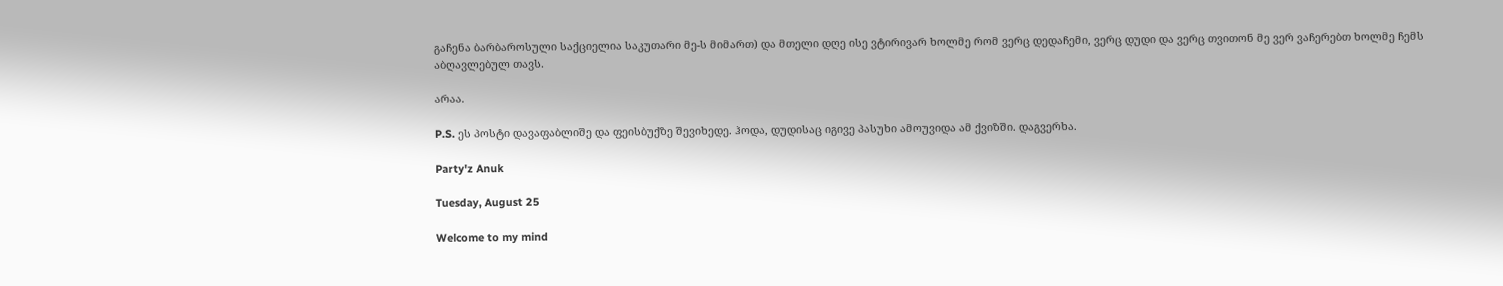გაჩენა ბარბაროსული საქციელია საკუთარი მე-ს მიმართ) და მთელი დღე ისე ვტირივარ ხოლმე რომ ვერც დედაჩემი, ვერც დუდი და ვერც თვითონ მე ვერ ვაჩერებთ ხოლმე ჩემს აბღავლებულ თავს.

არაა.

P.S. ეს პოსტი დავაფაბლიშე და ფეისბუქზე შევიხედე. ჰოდა, დუდისაც იგივე პასუხი ამოუვიდა ამ ქვიზში. დაგვერხა.

Party'z Anuk

Tuesday, August 25

Welcome to my mind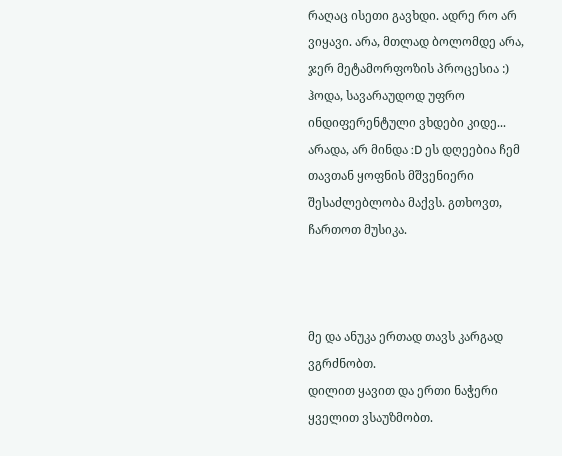რაღაც ისეთი გავხდი. ადრე რო არ ვიყავი. არა, მთლად ბოლომდე არა, ჯერ მეტამორფოზის პროცესია :) ჰოდა, სავარაუდოდ უფრო ინდიფერენტული ვხდები კიდე... არადა, არ მინდა :D ეს დღეებია ჩემ თავთან ყოფნის მშვენიერი შესაძლებლობა მაქვს. გთხოვთ, ჩართოთ მუსიკა.



მე და ანუკა ერთად თავს კარგად ვგრძნობთ.
დილით ყავით და ერთი ნაჭერი ყველით ვსაუზმობთ.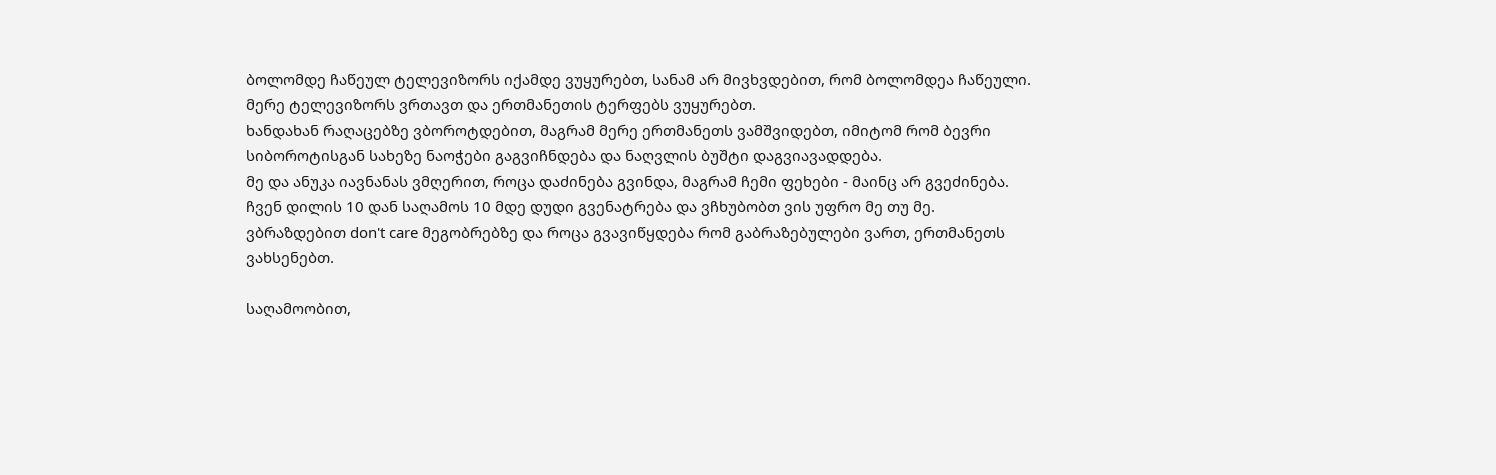ბოლომდე ჩაწეულ ტელევიზორს იქამდე ვუყურებთ, სანამ არ მივხვდებით, რომ ბოლომდეა ჩაწეული.
მერე ტელევიზორს ვრთავთ და ერთმანეთის ტერფებს ვუყურებთ.
ხანდახან რაღაცებზე ვბოროტდებით, მაგრამ მერე ერთმანეთს ვამშვიდებთ, იმიტომ რომ ბევრი სიბოროტისგან სახეზე ნაოჭები გაგვიჩნდება და ნაღვლის ბუშტი დაგვიავადდება.
მე და ანუკა იავნანას ვმღერით, როცა დაძინება გვინდა, მაგრამ ჩემი ფეხები - მაინც არ გვეძინება.
ჩვენ დილის 10 დან საღამოს 10 მდე დუდი გვენატრება და ვჩხუბობთ ვის უფრო მე თუ მე.
ვბრაზდებით don't care მეგობრებზე და როცა გვავიწყდება რომ გაბრაზებულები ვართ, ერთმანეთს ვახსენებთ.

საღამოობით,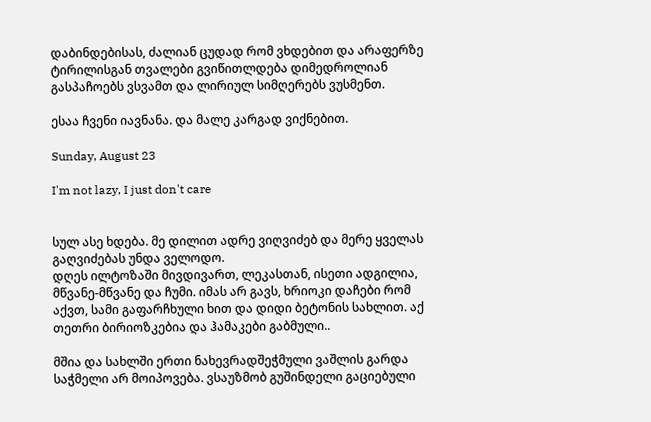დაბინდებისას, ძალიან ცუდად რომ ვხდებით და არაფერზე ტირილისგან თვალები გვიწითლდება დიმედროლიან გასპაჩოებს ვსვამთ და ლირიულ სიმღერებს ვუსმენთ.

ესაა ჩვენი იავნანა. და მალე კარგად ვიქნებით.

Sunday, August 23

I'm not lazy, I just don't care


სულ ასე ხდება. მე დილით ადრე ვიღვიძებ და მერე ყველას გაღვიძებას უნდა ველოდო.
დღეს ილტოზაში მივდივართ, ლეკასთან, ისეთი ადგილია, მწვანე-მწვანე და ჩუმი. იმას არ გავს, ხრიოკი დაჩები რომ აქვთ, სამი გაფარჩხული ხით და დიდი ბეტონის სახლით. აქ თეთრი ბირიოზკებია და ჰამაკები გაბმული..

მშია და სახლში ერთი ნახევრადშეჭმული ვაშლის გარდა საჭმელი არ მოიპოვება. ვსაუზმობ გუშინდელი გაციებული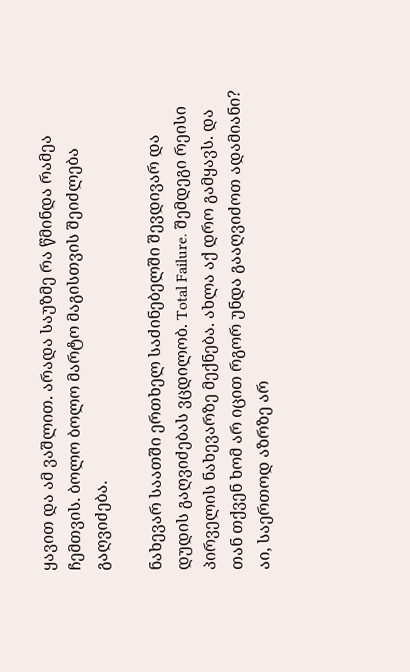ყავით და ამ ვაშლით. არადა საუზმე რა წმინდა რამეა ჩემთვის. ბოლო ბოლო მარტო მაგისთვის შეიძლება გაღვიძება.

ნახევარ საათში ერთხელ საძინებელში შევდივარ და დუდის გაღვიძებას ვცდილობ. Total Failure. შემდეგი რეისი პირველის ნახევარზე მექნება. ახლა აქ დრო გამყავს. და თან თქვენ ხომ არ იცით რგორ უნდა გააღვიძოთ ადამიანი? აი, საერთოდ აზრზე არ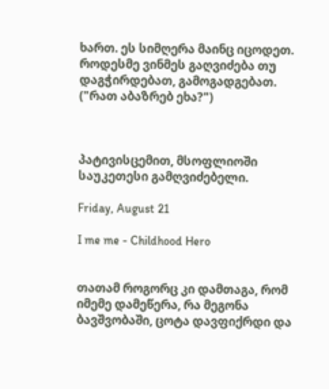ხართ. ეს სიმღერა მაინც იცოდეთ. როდესმე ვინმეს გაღვიძება თუ დაგჭირდებათ, გამოგადგებათ. ("რათ აბაზრებ ეხა?")



პატივისცემით, მსოფლიოში საუკეთესი გამღვიძებელი.

Friday, August 21

I me me - Childhood Hero


თათამ როგორც კი დამთაგა, რომ იმემე დამეწერა, რა მეგონა ბავშვობაში, ცოტა დავფიქრდი და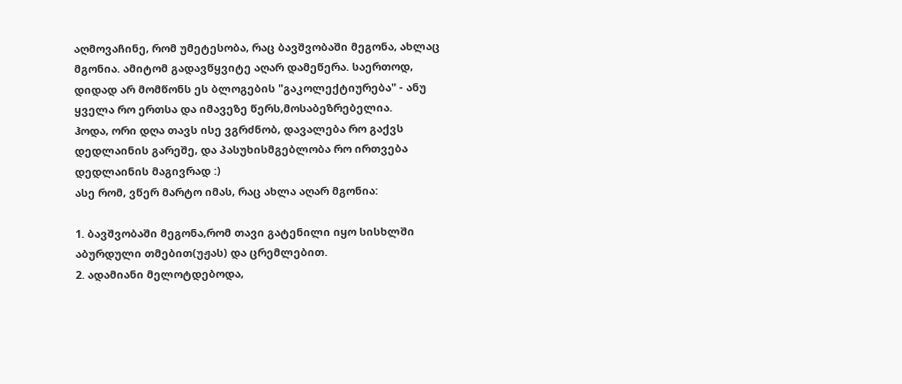აღმოვაჩინე, რომ უმეტესობა, რაც ბავშვობაში მეგონა, ახლაც მგონია. ამიტომ გადავწყვიტე აღარ დამეწერა. საერთოდ, დიდად არ მომწონს ეს ბლოგების "გაკოლექტიურება" - ანუ ყველა რო ერთსა და იმავეზე წერს,მოსაბეზრებელია.
ჰოდა, ორი დღა თავს ისე ვგრძნობ, დავალება რო გაქვს დედლაინის გარეშე, და პასუხისმგებლობა რო ირთვება დედლაინის მაგივრად :)
ასე რომ, ვწერ მარტო იმას, რაც ახლა აღარ მგონია:

1. ბავშვობაში მეგონა,რომ თავი გატენილი იყო სისხლში აბურდული თმებით(უჟას) და ცრემლებით.
2. ადამიანი მელოტდებოდა,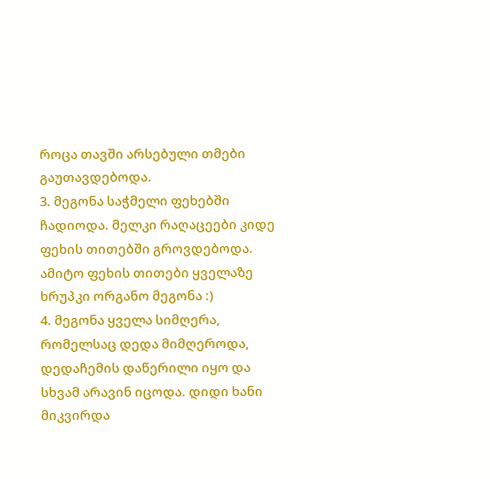როცა თავში არსებული თმები გაუთავდებოდა.
3. მეგონა საჭმელი ფეხებში ჩადიოდა. მელკი რაღაცეები კიდე ფეხის თითებში გროვდებოდა. ამიტო ფეხის თითები ყველაზე ხრუპკი ორგანო მეგონა :)
4. მეგონა ყველა სიმღერა, რომელსაც დედა მიმღეროდა, დედაჩემის დაწერილი იყო და სხვამ არავინ იცოდა. დიდი ხანი მიკვირდა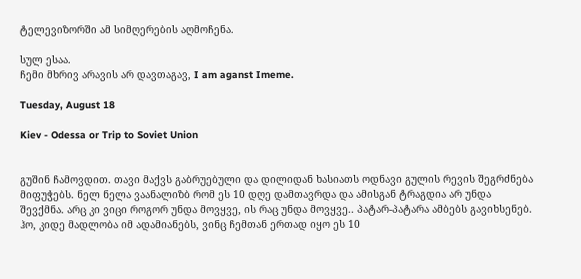ტელევიზორში ამ სიმღერების აღმოჩენა.

სულ ესაა.
ჩემი მხრივ არავის არ დავთაგავ, I am aganst Imeme.

Tuesday, August 18

Kiev - Odessa or Trip to Soviet Union


გუშინ ჩამოვდით. თავი მაქვს გაბრუებული და დილიდან ხასიათს ოდნავი გულის რევის შეგრძნება მიფუჭებს. ნელ ნელა ვაანალიზბ რომ ეს 10 დღე დამთავრდა და ამისგან ტრაგდია არ უნდა შევქმნა. არც კი ვიცი როგორ უნდა მოვყვე, ის რაც უნდა მოვყვე.. პატარ-პატარა ამბებს გავიხსენებ. ჰო, კიდე მადლობა იმ ადამიანებს, ვინც ჩემთან ერთად იყო ეს 10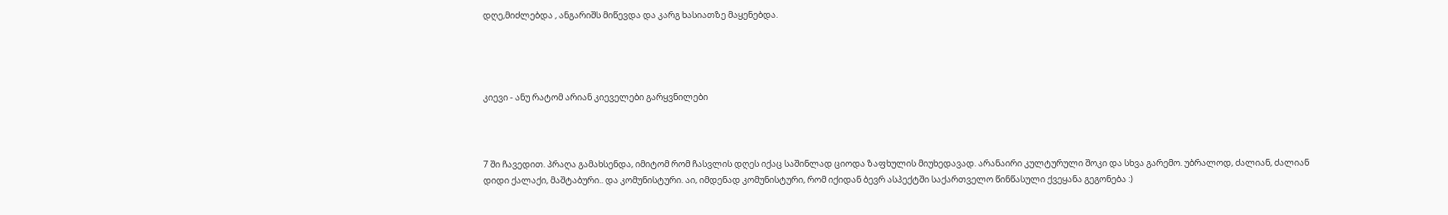დღე,მიძლებდა , ანგარიშს მიწევდა და კარგ ხასიათზე მაყენებდა.




კიევი - ანუ რატომ არიან კიეველები გარყვნილები



7 ში ჩავედით. პრაღა გამახსენდა, იმიტომ რომ ჩასვლის დღეს იქაც საშინლად ციოდა ზაფხულის მიუხედავად. არანაირი კულტურული შოკი და სხვა გარემო. უბრალოდ, ძალიან, ძალიან დიდი ქალაქი, მაშტაბური.. და კომუნისტური. აი, იმდენად კომუნისტური, რომ იქიდან ბევრ ასპექტში საქართველო წინწასული ქვეყანა გეგონება :)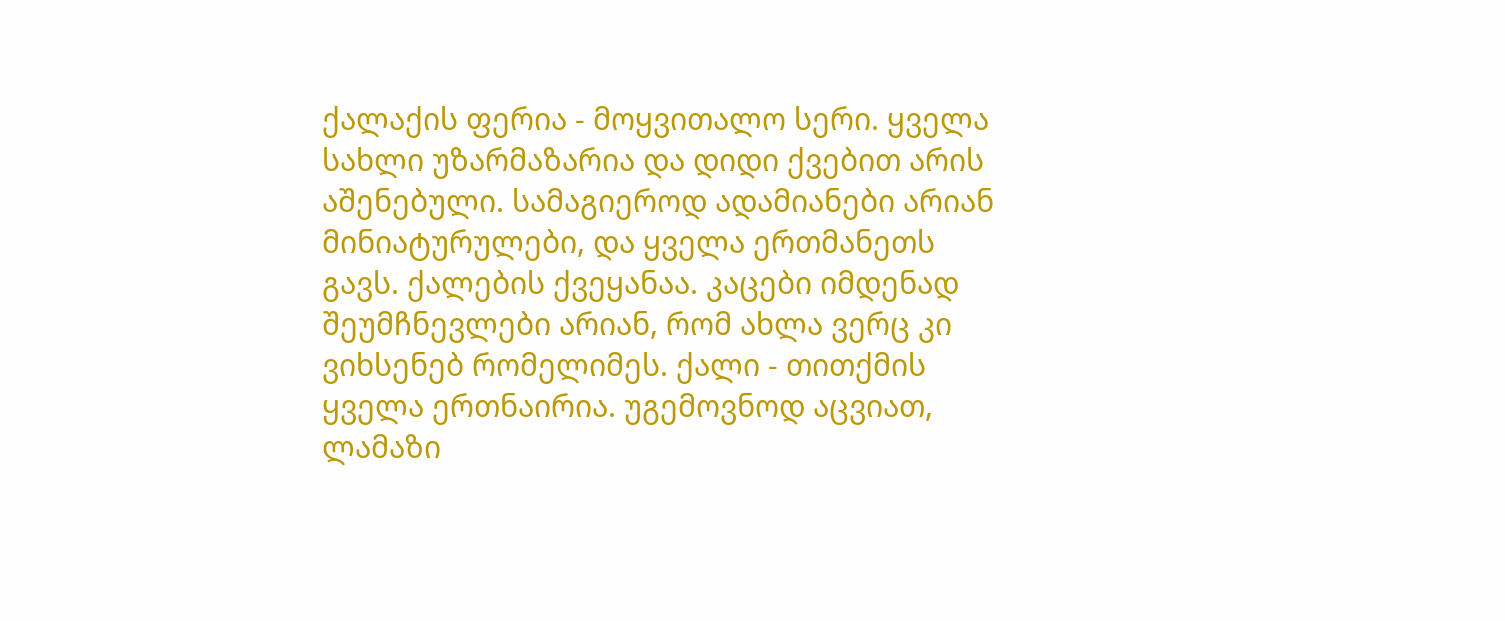ქალაქის ფერია - მოყვითალო სერი. ყველა სახლი უზარმაზარია და დიდი ქვებით არის აშენებული. სამაგიეროდ ადამიანები არიან მინიატურულები, და ყველა ერთმანეთს გავს. ქალების ქვეყანაა. კაცები იმდენად შეუმჩნევლები არიან, რომ ახლა ვერც კი ვიხსენებ რომელიმეს. ქალი - თითქმის ყველა ერთნაირია. უგემოვნოდ აცვიათ, ლამაზი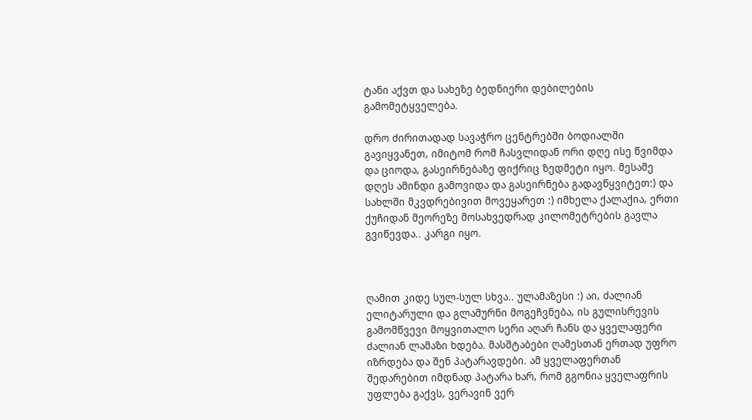ტანი აქვთ და სახეზე ბედნიერი დებილების გამომეტყველება.

დრო ძირითადად სავაჭრო ცენტრებში ბოდიალში გავიყვანეთ, იმიტომ რომ ჩასვლიდან ორი დღე ისე წვიმდა და ციოდა, გასეირნებაზე ფიქრიც ზედმეტი იყო. მესამე დღეს ამინდი გამოვიდა და გასეირნება გადავწყვიტეთ:) და სახლში მკვდრებივით მოვეყარეთ :) იმხელა ქალაქია, ერთი ქუჩიდან მეორეზე მოსახვედრად კილომეტრების გავლა გვიწევდა.. კარგი იყო.



ღამით კიდე სულ-სულ სხვა.. ულამაზესი :) აი, ძალიან ელიტარული და გლამურნი მოგეჩვნება, ის გულისრევის გამომწვევი მოყვითალო სერი აღარ ჩანს და ყველაფერი ძალიან ლამაზი ხდება. მასშტაბები ღამესთან ერთად უფრო იზრდება და შენ პატარავდები. ამ ყველაფერთან შედარებით იმდნად პატარა ხარ, რომ გგონია ყველაფრის უფლება გაქვს, ვერავინ ვერ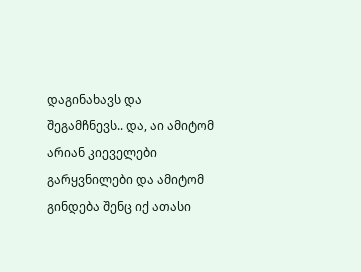დაგინახავს და შეგამჩნევს.. და, აი ამიტომ არიან კიეველები გარყვნილები და ამიტომ გინდება შენც იქ ათასი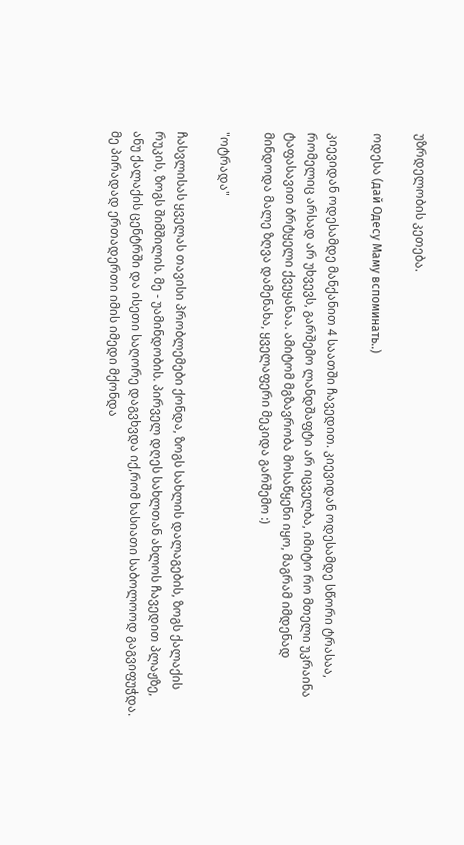უზრდელობის კეთება.

ოდესა (дай Одесу Маму вспоминать..)

კიევიდან ოდესამდე მანქანით 4 საათში ჩავედით. კიევიდან ოდესამდე სწორი ტრასაა, რომელიც არსად არ უხვევს, გარშემო ლანდშაფტი არ იცველბა, იმიტო რო მთელი უკრაინა ტაფასავით ბრტყელი ქვეყანაა. ამიტომ მგზავრობა მოსაწყენი იყო, მაგრამ იმდენად მინდოდა მალე ზღვა დამენახა, ყველაფერი მეკიდა გარშემო :)

"ოტრადა"

ჩასვლისას ყველას თავისი პრობლემები ქონდა, ზოგს სახლის დალაგების, ზოგს ქალაქის რუკის, ზოგს შიმშილის. მე - უამინდობის. პირველ დღეს სახლთან ახლოს ჩავედით პლაჟზე, ანუ ქალაქის ცენტრში და ისეთი საღორე დაგვხვდა იქ,რომ ხასიათი საბოლოოდ გაგვიფუჭდა. მე პირადად ერთადერთი იმის იმედი მქონდა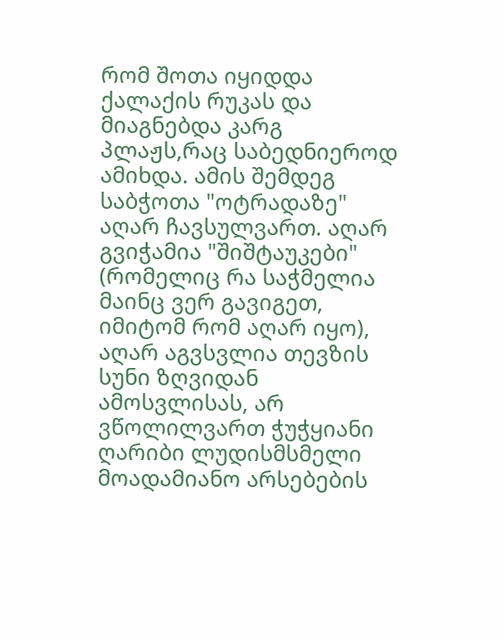რომ შოთა იყიდდა ქალაქის რუკას და მიაგნებდა კარგ პლაჟს,რაც საბედნიეროდ ამიხდა. ამის შემდეგ საბჭოთა "ოტრადაზე" აღარ ჩავსულვართ. აღარ გვიჭამია "შიშტაუკები" (რომელიც რა საჭმელია მაინც ვერ გავიგეთ, იმიტომ რომ აღარ იყო), აღარ აგვსვლია თევზის სუნი ზღვიდან ამოსვლისას, არ ვწოლილვართ ჭუჭყიანი ღარიბი ლუდისმსმელი მოადამიანო არსებების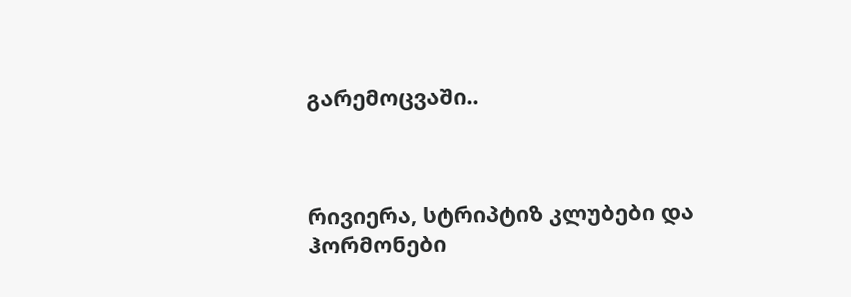გარემოცვაში..



რივიერა, სტრიპტიზ კლუბები და ჰორმონები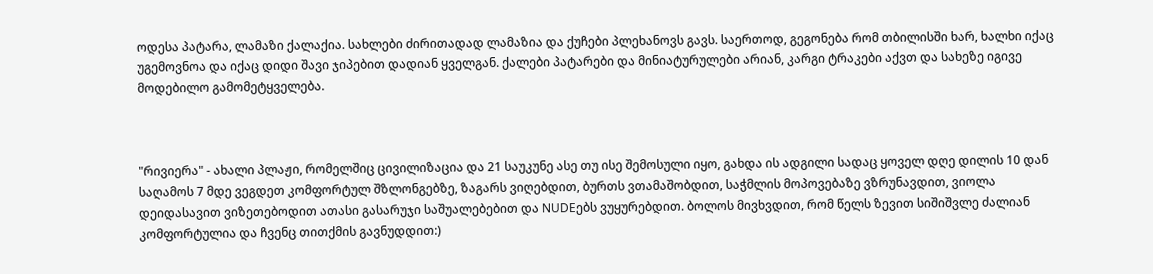ოდესა პატარა, ლამაზი ქალაქია. სახლები ძირითადად ლამაზია და ქუჩები პლეხანოვს გავს. საერთოდ, გეგონება რომ თბილისში ხარ, ხალხი იქაც უგემოვნოა და იქაც დიდი შავი ჯიპებით დადიან ყველგან. ქალები პატარები და მინიატურულები არიან, კარგი ტრაკები აქვთ და სახეზე იგივე მოდებილო გამომეტყველება.



"რივიერა" - ახალი პლაჟი, რომელშიც ცივილიზაცია და 21 საუკუნე ასე თუ ისე შემოსული იყო, გახდა ის ადგილი სადაც ყოველ დღე დილის 10 დან საღამოს 7 მდე ვეგდეთ კომფორტულ შზლონგებზე, ზაგარს ვიღებდით, ბურთს ვთამაშობდით, საჭმლის მოპოვებაზე ვზრუნავდით, ვიოლა დეიდასავით ვიზეთებოდით ათასი გასარუჯი საშუალებებით და NUDEებს ვუყურებდით. ბოლოს მივხვდით, რომ წელს ზევით სიშიშვლე ძალიან კომფორტულია და ჩვენც თითქმის გავნუდდით:)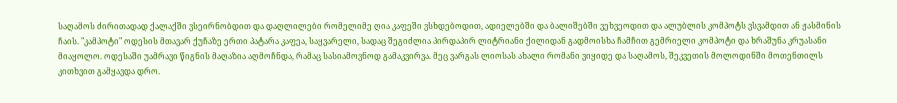საღამოს ძირითადად ქალაქში ვსეირნობდით და დაღლილები რომელიმე ღია კაფეში ვსხდებოდით, ადიელებში და ბალიშებში ვეხვეოდით და ალუბლის კომპოტს ვსვამდით ან ჟასმინის ჩაის. "კამპოტი" ოდესის მთავარ ქუჩაზე ერთი პატარა კაფეა, საყვარელი, სადაც შეგიძლია პირდაპირ ლიტრიანი ქილიდან გადმოისხა ჩამჩით გემრიელი კომპოტი და ხრაშუნა კრუასანი მიაყოლო. ოდესაში უამრავი წიგნის მაღაზია აღმოჩნდა, რამაც სასიამოვნოდ გამაკვირვა. მეც ვარგას ლიოსას ახალი რომანი ვიყიდე და საღამოს, შეკვეთის მოლოდინში მოთენთილს კითხვით გამყავდა დრო.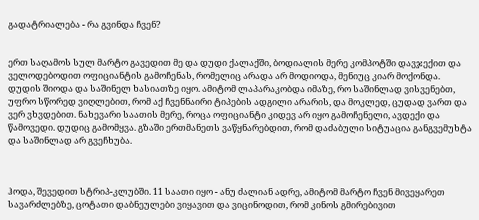გადატრიალება - რა გვინდა ჩვენ?


ერთ საღამოს სულ მარტო გავედით მე და დუდი ქალაქში, ბოდიალის მერე კომპოტში დავჯექით და ველოდებოდით ოფიციანტის გამოჩენას, რომელიც არადა არ მოდიოდა, მენიუც კიარ მოქონდა. დუდის შიოდა და საშინელ ხასიათზე იყო. ამიტომ ლაპარაკობდა იმაზე, რო საშინლად ვისვენებთ, უფრო სწორედ ვიღლებით, რომ აქ ჩვენნაირი ტიპების ადგილი არარის, და მოკლედ, ცუდად ვართ და ვერ ვხვდებით. ნახევარი საათის მერე, როცა ოფიციანტი კიდევ არ იყო გამოჩენელი, ავდექი და წამოვედი. დუდიც გამომყვა. გზაში ერთმანეთს ვაწყნარებდით, რომ დაძაბული სიტუაცია განგვემუხტა და საშინლად არ გვეჩხუბა.



ჰოდა, შევედით სტრიპ-კლუბში. 11 საათი იყო - ანუ ძალიან ადრე, ამიტომ მარტო ჩვენ მივეყარეთ სავარძლებზე, ცოტათი დაბნეულები ვიყავით და ვიცინოდით, რომ კინოს გმირებივით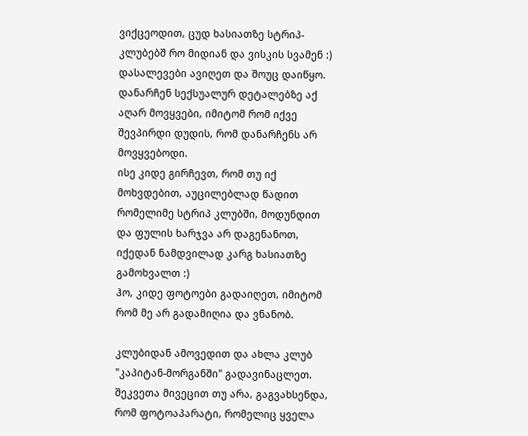ვიქცეოდით, ცუდ ხასიათზე სტრიპ-კლუბებშ რო მიდიან და ვისკის სვამენ :) დასალევები ავიღეთ და შოუც დაიწყო. დანარჩენ სექსუალურ დეტალებზე აქ აღარ მოვყვები, იმიტომ რომ იქვე შევპირდი დუდის, რომ დანარჩენს არ მოვყვებოდი.
ისე კიდე გირჩევთ, რომ თუ იქ მოხვდებით, აუცილებლად წადით რომელიმე სტრიპ კლუბში, მოდუნდით და ფულის ხარჯვა არ დაგენანოთ, იქედან ნამდვილად კარგ ხასიათზე გამოხვალთ :)
ჰო, კიდე ფოტოები გადაიღეთ, იმიტომ რომ მე არ გადამიღია და ვნანობ.

კლუბიდან ამოვედით და ახლა კლუბ "კაპიტან-მორგანში" გადავინაცლეთ. შეკვეთა მივეცით თუ არა, გაგვახსენდა, რომ ფოტოაპარატი, რომელიც ყველა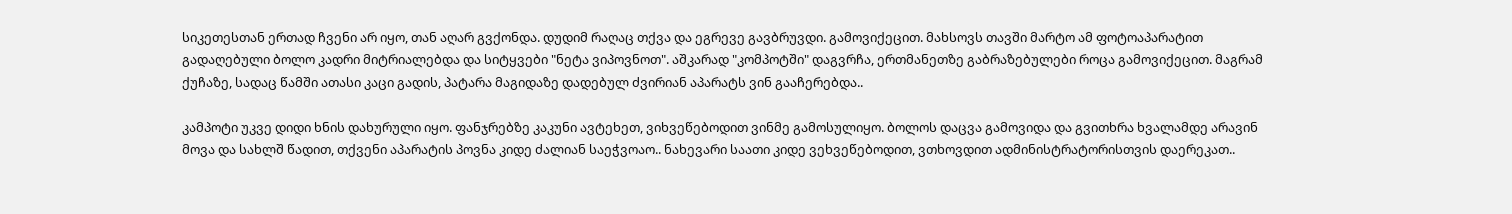სიკეთესთან ერთად ჩვენი არ იყო, თან აღარ გვქონდა. დუდიმ რაღაც თქვა და ეგრევე გავბრუვდი. გამოვიქეცით. მახსოვს თავში მარტო ამ ფოტოაპარატით გადაღებული ბოლო კადრი მიტრიალებდა და სიტყვები "ნეტა ვიპოვნოთ". აშკარად "კომპოტში" დაგვრჩა, ერთმანეთზე გაბრაზებულები როცა გამოვიქეცით. მაგრამ ქუჩაზე, სადაც წამში ათასი კაცი გადის, პატარა მაგიდაზე დადებულ ძვირიან აპარატს ვინ გააჩერებდა..

კამპოტი უკვე დიდი ხნის დახურული იყო. ფანჯრებზე კაკუნი ავტეხეთ, ვიხვეწებოდით ვინმე გამოსულიყო. ბოლოს დაცვა გამოვიდა და გვითხრა ხვალამდე არავინ მოვა და სახლშ წადით, თქვენი აპარატის პოვნა კიდე ძალიან საეჭვოაო.. ნახევარი საათი კიდე ვეხვეწებოდით, ვთხოვდით ადმინისტრატორისთვის დაერეკათ..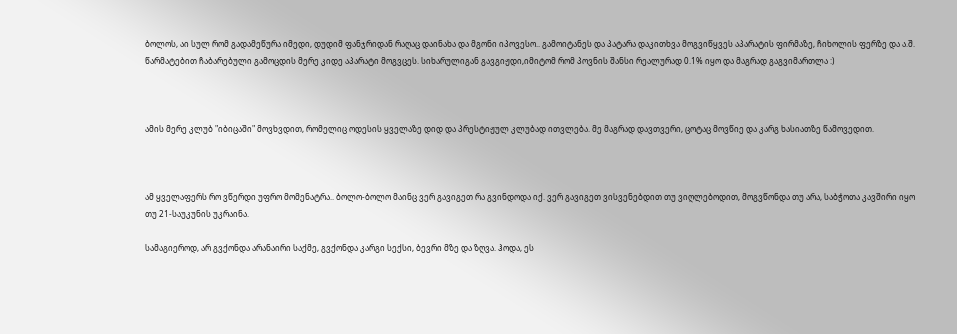ბოლოს, აი სულ რომ გადამეწურა იმედი, დუდიმ ფანჯრიდან რაღაც დაინახა და მგონი იპოვესო.. გამოიტანეს და პატარა დაკითხვა მოგვიწყვეს აპარატის ფირმაზე, ჩიხოლის ფერზე და ა.შ. წარმატებით ჩაბარებული გამოცდის მერე კიდე აპარატი მოგვცეს. სიხარულიგან გავგიჟდი,იმიტომ რომ პოვნის შანსი რეალურად 0.1% იყო და მაგრად გაგვიმართლა :)



ამის მერე კლუბ "იბიცაში" მოვხვდით, რომელიც ოდესის ყველაზე დიდ და პრესტიჟულ კლუბად ითვლება. მე მაგრად დავთვერი, ცოტაც მოვწიე და კარგ ხასიათზე წამოვედით.



ამ ყველაფერს რო ვწერდი უფრო მომენატრა.. ბოლო-ბოლო მაინც ვერ გავიგეთ რა გვინდოდა იქ. ვერ გავიგეთ ვისვენებდით თუ ვიღლებოდით, მოგვწონდა თუ არა, საბჭოთა კავშირი იყო თუ 21-საუკუნის უკრაინა.

სამაგიეროდ, არ გვქონდა არანაირი საქმე, გვქონდა კარგი სექსი, ბევრი მზე და ზღვა. ჰოდა, ეს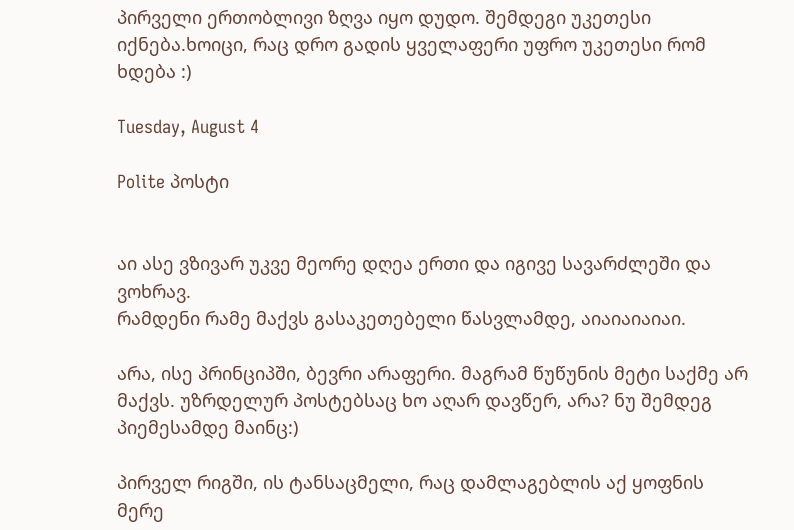პირველი ერთობლივი ზღვა იყო დუდო. შემდეგი უკეთესი იქნება.ხოიცი, რაც დრო გადის ყველაფერი უფრო უკეთესი რომ ხდება :)

Tuesday, August 4

Polite პოსტი


აი ასე ვზივარ უკვე მეორე დღეა ერთი და იგივე სავარძლეში და ვოხრავ.
რამდენი რამე მაქვს გასაკეთებელი წასვლამდე, აიაიაიაიაი.

არა, ისე პრინციპში, ბევრი არაფერი. მაგრამ წუწუნის მეტი საქმე არ მაქვს. უზრდელურ პოსტებსაც ხო აღარ დავწერ, არა? ნუ შემდეგ პიემესამდე მაინც:)

პირველ რიგში, ის ტანსაცმელი, რაც დამლაგებლის აქ ყოფნის მერე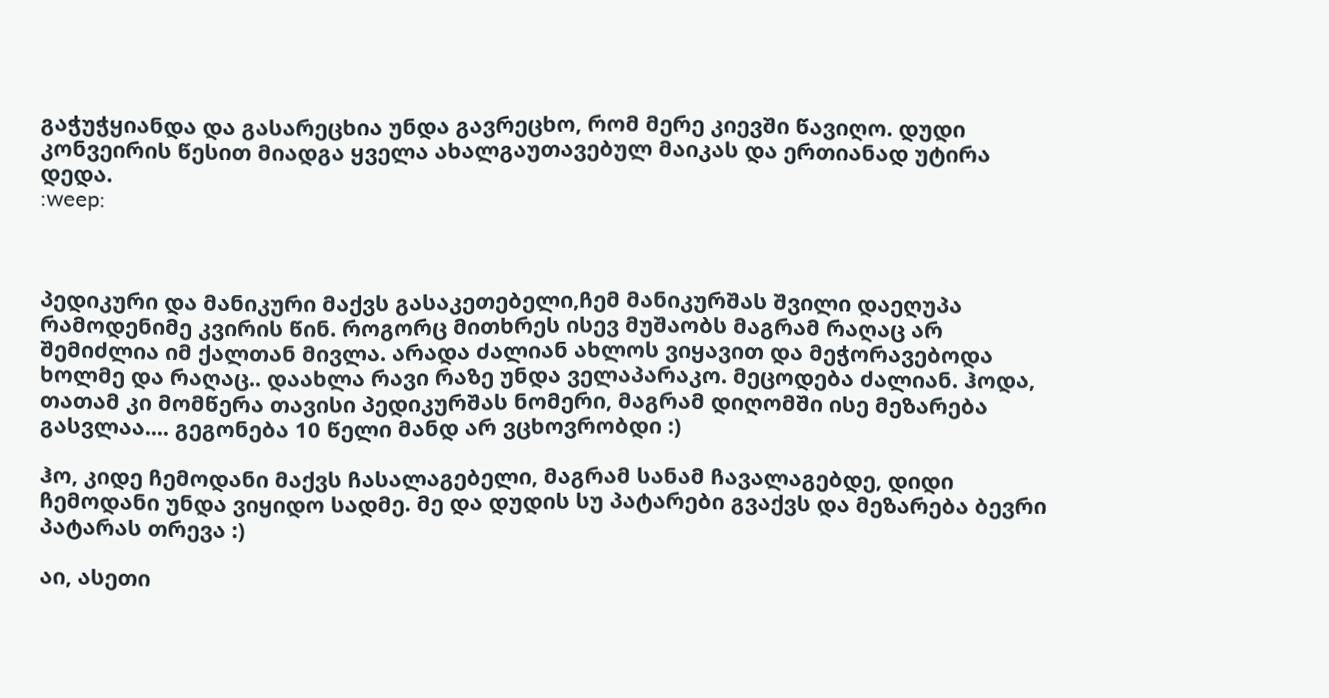გაჭუჭყიანდა და გასარეცხია უნდა გავრეცხო, რომ მერე კიევში წავიღო. დუდი კონვეირის წესით მიადგა ყველა ახალგაუთავებულ მაიკას და ერთიანად უტირა დედა.
:weep:



პედიკური და მანიკური მაქვს გასაკეთებელი,ჩემ მანიკურშას შვილი დაეღუპა რამოდენიმე კვირის წინ. როგორც მითხრეს ისევ მუშაობს მაგრამ რაღაც არ შემიძლია იმ ქალთან მივლა. არადა ძალიან ახლოს ვიყავით და მეჭორავებოდა ხოლმე და რაღაც.. დაახლა რავი რაზე უნდა ველაპარაკო. მეცოდება ძალიან. ჰოდა, თათამ კი მომწერა თავისი პედიკურშას ნომერი, მაგრამ დიღომში ისე მეზარება გასვლაა.... გეგონება 10 წელი მანდ არ ვცხოვრობდი :)

ჰო, კიდე ჩემოდანი მაქვს ჩასალაგებელი, მაგრამ სანამ ჩავალაგებდე, დიდი ჩემოდანი უნდა ვიყიდო სადმე. მე და დუდის სუ პატარები გვაქვს და მეზარება ბევრი პატარას თრევა :)

აი, ასეთი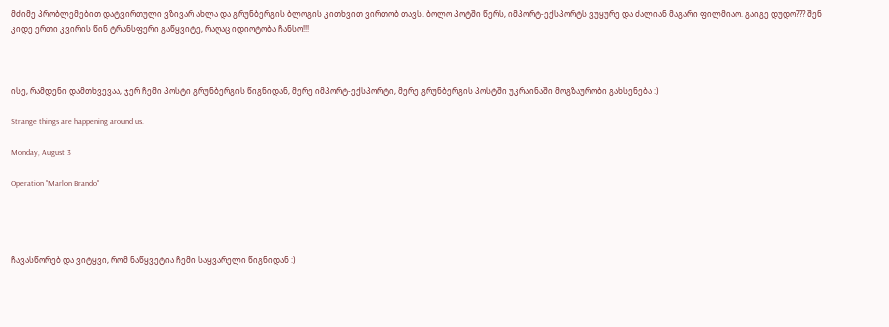მძიმე პრობლემებით დატვირთული ვზივარ ახლა და გრუნბერგის ბლოგის კითხვით ვირთობ თავს. ბოლო პოტში წერს, იმპორტ-ექსპორტს ვუყურე და ძალიან მაგარი ფილმიაო. გაიგე დუდო??? შენ კიდე ერთი კვირის წინ ტრანსფერი გაწყვიტე, რაღაც იდიოტობა ჩანსო!!!



ისე, რამდენი დამთხვევაა, ჯერ ჩემი პოსტი გრუნბერგის წიგნიდან, მერე იმპორტ-ექსპორტი, მერე გრუნბერგის პოსტში უკრაინაში მოგზაურობი გახსენება :)

Strange things are happening around us.

Monday, August 3

Operation "Marlon Brando"




ჩავასწორებ და ვიტყვი, რომ ნაწყვეტია ჩემი საყვარელი წიგნიდან :)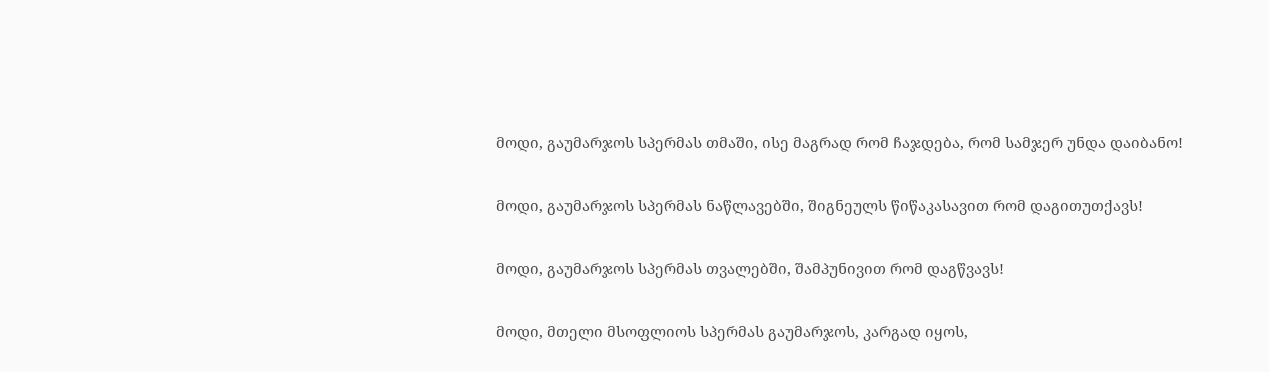მოდი, გაუმარჯოს სპერმას თმაში, ისე მაგრად რომ ჩაჯდება, რომ სამჯერ უნდა დაიბანო!

მოდი, გაუმარჯოს სპერმას ნაწლავებში, შიგნეულს წიწაკასავით რომ დაგითუთქავს!

მოდი, გაუმარჯოს სპერმას თვალებში, შამპუნივით რომ დაგწვავს!

მოდი, მთელი მსოფლიოს სპერმას გაუმარჯოს, კარგად იყოს,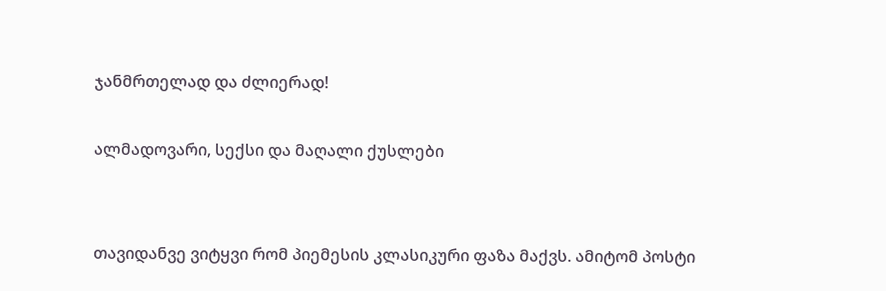ჯანმრთელად და ძლიერად!

ალმადოვარი, სექსი და მაღალი ქუსლები


თავიდანვე ვიტყვი რომ პიემესის კლასიკური ფაზა მაქვს. ამიტომ პოსტი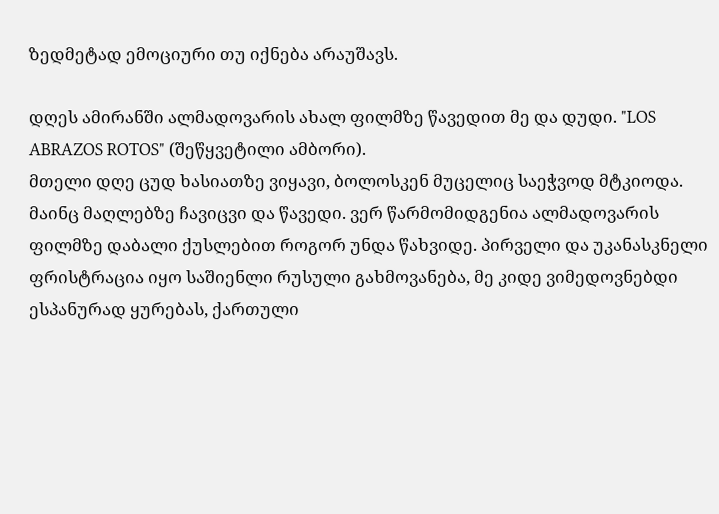ზედმეტად ემოციური თუ იქნება არაუშავს.

დღეს ამირანში ალმადოვარის ახალ ფილმზე წავედით მე და დუდი. "LOS ABRAZOS ROTOS" (შეწყვეტილი ამბორი).
მთელი დღე ცუდ ხასიათზე ვიყავი, ბოლოსკენ მუცელიც საეჭვოდ მტკიოდა. მაინც მაღლებზე ჩავიცვი და წავედი. ვერ წარმომიდგენია ალმადოვარის ფილმზე დაბალი ქუსლებით როგორ უნდა წახვიდე. პირველი და უკანასკნელი ფრისტრაცია იყო საშიენლი რუსული გახმოვანება, მე კიდე ვიმედოვნებდი ესპანურად ყურებას, ქართული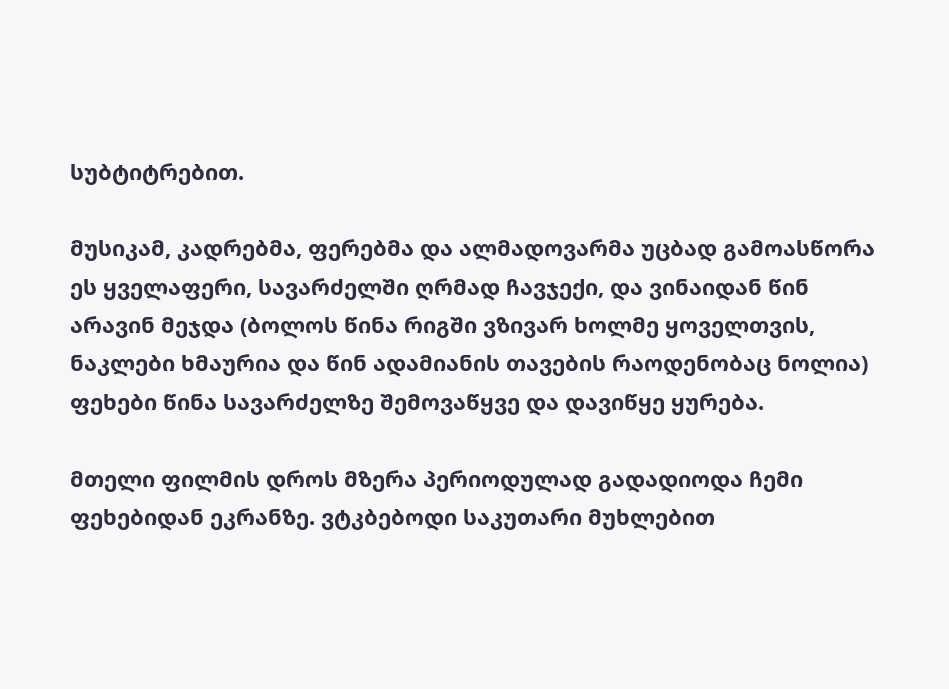სუბტიტრებით.

მუსიკამ, კადრებმა, ფერებმა და ალმადოვარმა უცბად გამოასწორა ეს ყველაფერი, სავარძელში ღრმად ჩავჯექი, და ვინაიდან წინ არავინ მეჯდა (ბოლოს წინა რიგში ვზივარ ხოლმე ყოველთვის, ნაკლები ხმაურია და წინ ადამიანის თავების რაოდენობაც ნოლია) ფეხები წინა სავარძელზე შემოვაწყვე და დავიწყე ყურება.

მთელი ფილმის დროს მზერა პერიოდულად გადადიოდა ჩემი ფეხებიდან ეკრანზე. ვტკბებოდი საკუთარი მუხლებით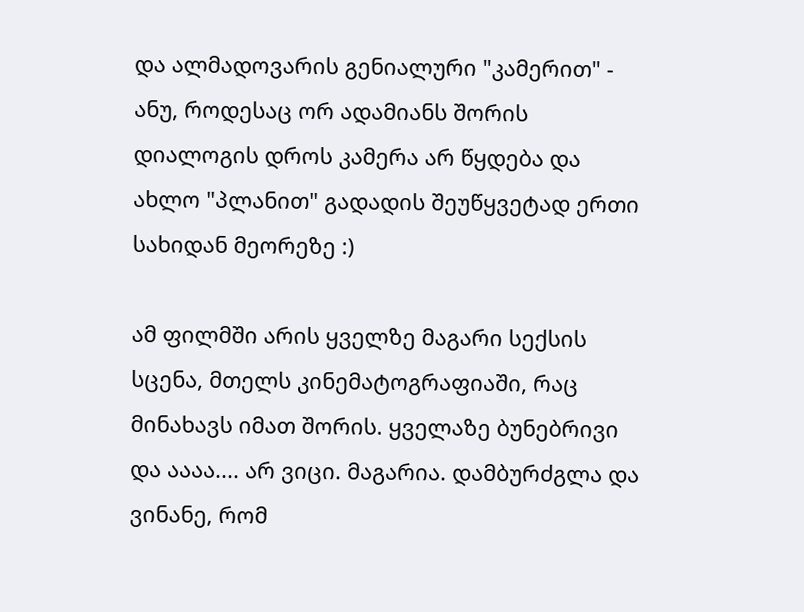და ალმადოვარის გენიალური "კამერით" - ანუ, როდესაც ორ ადამიანს შორის დიალოგის დროს კამერა არ წყდება და ახლო "პლანით" გადადის შეუწყვეტად ერთი სახიდან მეორეზე :)

ამ ფილმში არის ყველზე მაგარი სექსის სცენა, მთელს კინემატოგრაფიაში, რაც მინახავს იმათ შორის. ყველაზე ბუნებრივი და აააა.... არ ვიცი. მაგარია. დამბურძგლა და ვინანე, რომ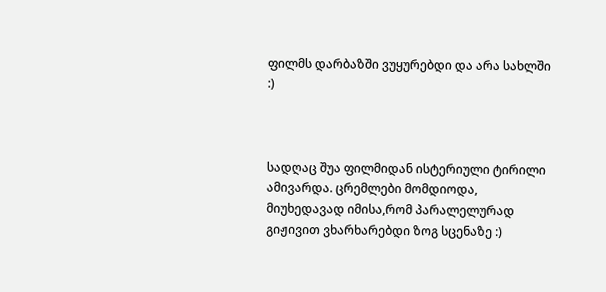ფილმს დარბაზში ვუყურებდი და არა სახლში :)



სადღაც შუა ფილმიდან ისტერიული ტირილი ამივარდა. ცრემლები მომდიოდა, მიუხედავად იმისა,რომ პარალელურად გიჟივით ვხარხარებდი ზოგ სცენაზე :)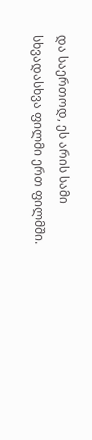და საერთოდ, ეს არის სამი სხვადასხვა ფილმი ერთ ფილმში.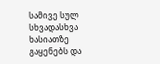სამივე სულ სხვადასხვა ხასიათზე გაყენებს და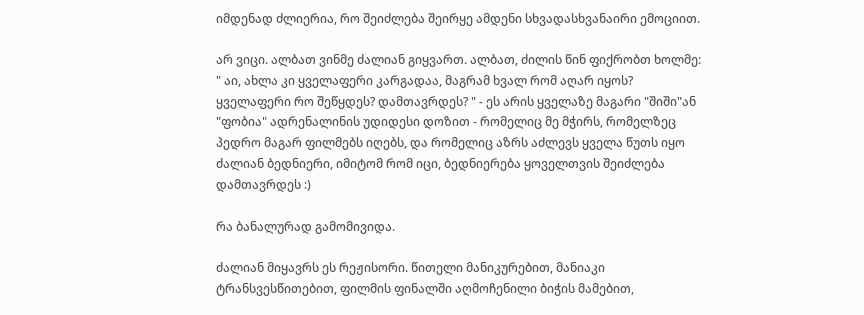იმდენად ძლიერია, რო შეიძლება შეირყე ამდენი სხვადასხვანაირი ემოციით.

არ ვიცი. ალბათ ვინმე ძალიან გიყვართ. ალბათ, ძილის წინ ფიქრობთ ხოლმე: " აი, ახლა კი ყველაფერი კარგადაა, მაგრამ ხვალ რომ აღარ იყოს? ყველაფერი რო შეწყდეს? დამთავრდეს? " - ეს არის ყველაზე მაგარი "შიში"ან "ფობია" ადრენალინის უდიდესი დოზით - რომელიც მე მჭირს, რომელზეც პედრო მაგარ ფილმებს იღებს, და რომელიც აზრს აძლევს ყველა წუთს იყო ძალიან ბედნიერი, იმიტომ რომ იცი, ბედნიერება ყოველთვის შეიძლება დამთავრდეს :)

რა ბანალურად გამომივიდა.

ძალიან მიყავრს ეს რეჟისორი. წითელი მანიკურებით, მანიაკი ტრანსვესწითებით, ფილმის ფინალში აღმოჩენილი ბიჭის მამებით,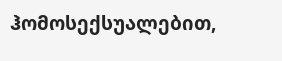ჰომოსექსუალებით,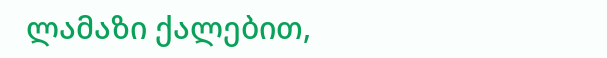ლამაზი ქალებით,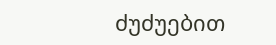ძუძუებით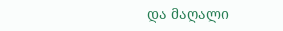და მაღალი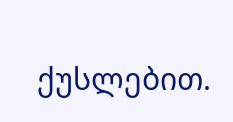ქუსლებით.